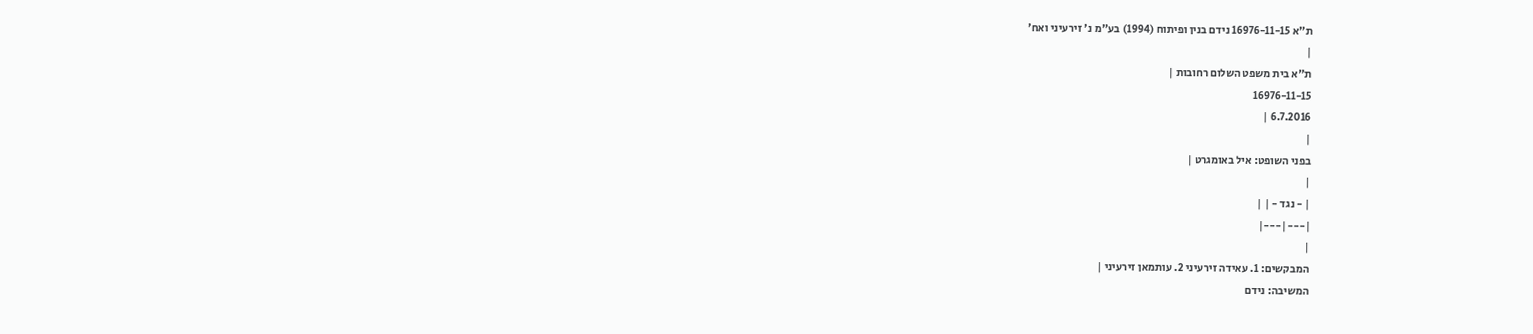ת"א 16976-11-15 נידם בנין ופיתוח (1994) בע"מ נ' זירעיני ואח'
|
ת"א בית משפט השלום רחובות |
16976-11-15
6.7.2016 |
|
בפני השופט: איל באומגרט |
|
| - נגד - | |
|---|---|
|
המבקשים: 1. עאידה זירעיני 2. עותמאן זירעיני |
המשיבה: נידם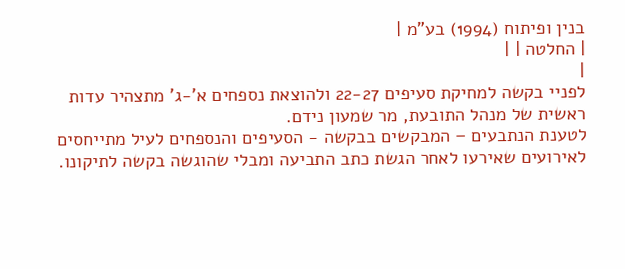בנין ופיתוח (1994) בע"מ |
| החלטה | |
|
לפניי בקשה למחיקת סעיפים 22-27 ולהוצאת נספחים א'-ג' מתצהיר עדות ראשית של מנהל התובעת, מר שמעון נידם.
לטענת הנתבעים – המבקשים בבקשה - הסעיפים והנספחים לעיל מתייחסים לאירועים שאירעו לאחר הגשת כתב התביעה ומבלי שהוגשה בקשה לתיקונו.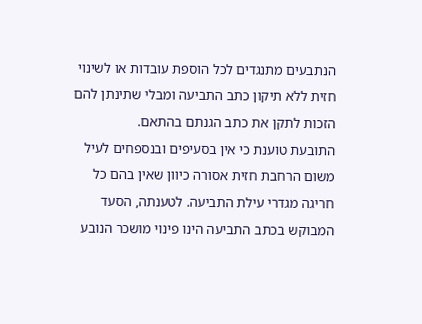הנתבעים מתנגדים לכל הוספת עובדות או לשינוי חזית ללא תיקון כתב התביעה ומבלי שתינתן להם הזכות לתקן את כתב הגנתם בהתאם.
התובעת טוענת כי אין בסעיפים ובנספחים לעיל משום הרחבת חזית אסורה כיוון שאין בהם כל חריגה מגדרי עילת התביעה. לטענתה, הסעד המבוקש בכתב התביעה הינו פינוי מושכר הנובע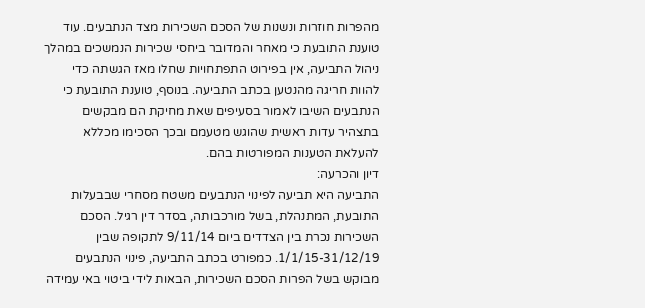מהפרות חוזרות ונשנות של הסכם השכירות מצד הנתבעים. עוד טוענת התובעת כי מאחר והמדובר ביחסי שכירות הנמשכים במהלך ניהול התביעה, אין בפירוט התפתחויות שחלו מאז הגשתה כדי להוות חריגה מהנטען בכתב התביעה. בנוסף, טוענת התובעת כי הנתבעים השיבו לאמור בסעיפים שאת מחיקת הם מבקשים בתצהיר עדות ראשית שהוגש מטעמם ובכך הסכימו מכללא להעלאת הטענות המפורטות בהם.
דיון והכרעה:
התביעה היא תביעה לפינוי הנתבעים משטח מסחרי שבבעלות התובעת, המתנהלת, בשל מורכבותה, בסדר דין רגיל. הסכם השכירות נכרת בין הצדדים ביום 9/11/14 לתקופה שבין 1/1/15-31/12/19. כמפורט בכתב התביעה, פינוי הנתבעים מבוקש בשל הפרות הסכם השכירות, הבאות לידי ביטוי באי עמידה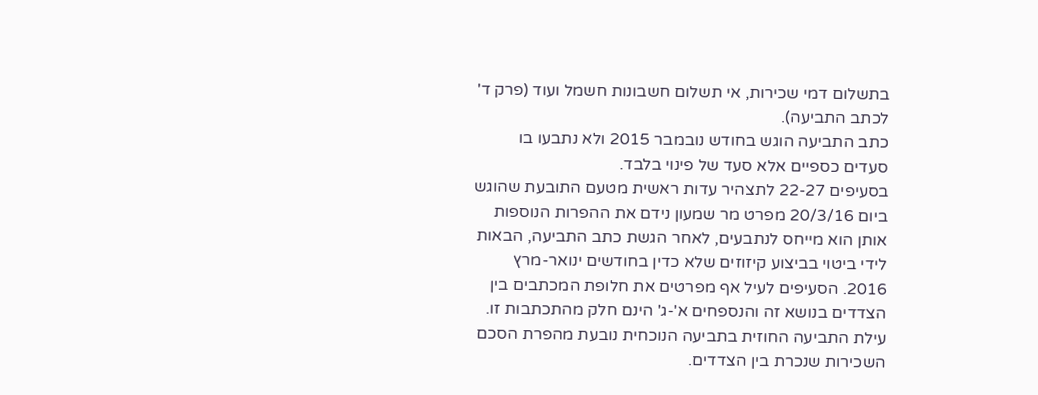בתשלום דמי שכירות, אי תשלום חשבונות חשמל ועוד (פרק ד' לכתב התביעה).
כתב התביעה הוגש בחודש נובמבר 2015 ולא נתבעו בו סעדים כספיים אלא סעד של פינוי בלבד.
בסעיפים 22-27 לתצהיר עדות ראשית מטעם התובעת שהוגש ביום 20/3/16 מפרט מר שמעון נידם את ההפרות הנוספות אותן הוא מייחס לנתבעים, לאחר הגשת כתב התביעה, הבאות לידי ביטוי בביצוע קיזוזים שלא כדין בחודשים ינואר-מרץ 2016. הסעיפים לעיל אף מפרטים את חלופת המכתבים בין הצדדים בנושא זה והנספחים א'-ג' הינם חלק מהתכתבות זו.
עילת התביעה החוזית בתביעה הנוכחית נובעת מהפרת הסכם השכירות שנכרת בין הצדדים.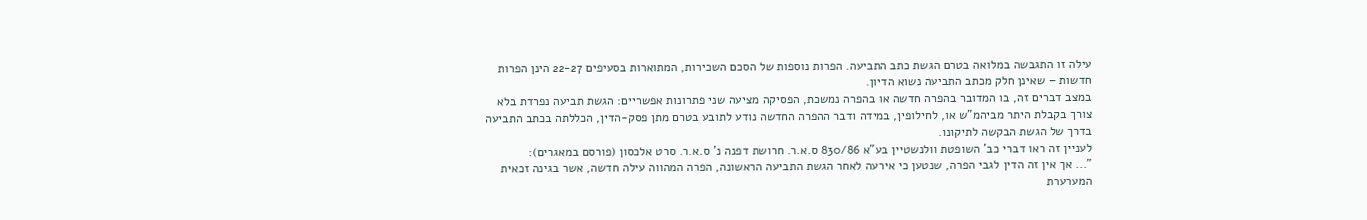עילה זו התגבשה במלואה בטרם הגשת כתב התביעה. הפרות נוספות של הסכם השכירות, המתוארות בסעיפים 22-27 הינן הפרות חדשות – שאינן חלק מכתב התביעה נשוא הדיון.
במצב דברים זה, בו המדובר בהפרה חדשה או בהפרה נמשכת, הפסיקה מציעה שני פתרונות אפשריים: הגשת תביעה נפרדת בלא צורך בקבלת היתר מביהמ"ש או, לחילופין, במידה ודבר ההפרה החדשה נודע לתובע בטרם מתן פסק-הדין, הכללתה בכתב התביעה בדרך של הגשת הבקשה לתיקונו.
לעניין זה ראו דברי כב' השופטת וולנשטיין בע"א 830/86 ס.א.ר. חרושת דפנה נ' ס.א.ר. סרט אלכסון (פורסם במאגרים):
"... אך אין זה הדין לגבי הפרה, שנטען כי אירעה לאחר הגשת התביעה הראשונה, הפרה המהווה עילה חדשה, אשר בגינה זכאית המערערת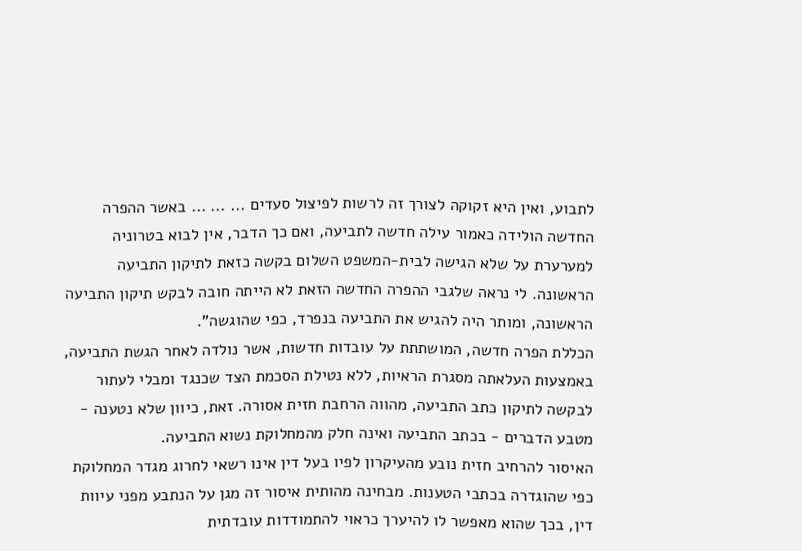לתבוע, ואין היא זקוקה לצורך זה לרשות לפיצול סעדים ... ... ... באשר ההפרה החדשה הולידה כאמור עילה חדשה לתביעה, ואם כך הדבר, אין לבוא בטרוניה למערערת על שלא הגישה לבית-המשפט השלום בקשה כזאת לתיקון התביעה הראשונה. לי נראה שלגבי ההפרה החדשה הזאת לא הייתה חובה לבקש תיקון התביעה הראשונה, ומותר היה להגיש את התביעה בנפרד, כפי שהוגשה".
הכללת הפרה חדשה, המושתתת על עובדות חדשות, אשר נולדה לאחר הגשת התביעה, באמצעות העלאתה מסגרת הראיות, ללא נטילת הסכמת הצד שכנגד ומבלי לעתור לבקשה לתיקון כתב התביעה, מהווה הרחבת חזית אסורה. זאת, כיוון שלא נטענה - מטבע הדברים - בכתב התביעה ואינה חלק מהמחלוקת נשוא התביעה.
האיסור להרחיב חזית נובע מהעיקרון לפיו בעל דין אינו רשאי לחרוג מגדר המחלוקת כפי שהוגדרה בכתבי הטענות. מבחינה מהותית איסור זה מגן על הנתבע מפני עיוות דין, בכך שהוא מאפשר לו להיערך כראוי להתמודדות עובדתית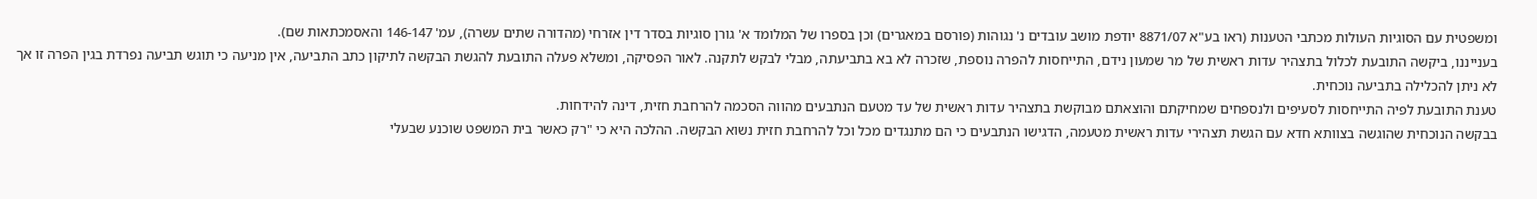ומשפטית עם הסוגיות העולות מכתבי הטענות (ראו בע"א 8871/07 יודפת מושב עובדים נ' נגוהות (פורסם במאגרים) וכן בספרו של המלומד א' גורן סוגיות בסדר דין אזרחי (מהדורה שתים עשרה), עמ' 146-147 והאסמכתאות שם).
בענייננו, ביקשה התובעת לכלול בתצהיר עדות ראשית של מר שמעון נידם, התייחסות להפרה נוספת, שזכרה לא בא בתביעתה, מבלי לבקש לתקנה. לאור הפסיקה, ומשלא פעלה התובעת להגשת הבקשה לתיקון כתב התביעה, אין מניעה כי תוגש תביעה נפרדת בגין הפרה זו אך לא ניתן להכלילה בתביעה נוכחית.
טענת התובעת לפיה התייחסות לסעיפים ולנספחים שמחיקתם והוצאתם מבוקשת בתצהיר עדות ראשית של עד מטעם הנתבעים מהווה הסכמה להרחבת חזית, דינה להידחות.
בבקשה הנוכחית שהוגשה בצוותא חדא עם הגשת תצהירי עדות ראשית מטעמה, הדגישו הנתבעים כי הם מתנגדים מכל וכל להרחבת חזית נשוא הבקשה. ההלכה היא כי "רק כאשר בית המשפט שוכנע שבעלי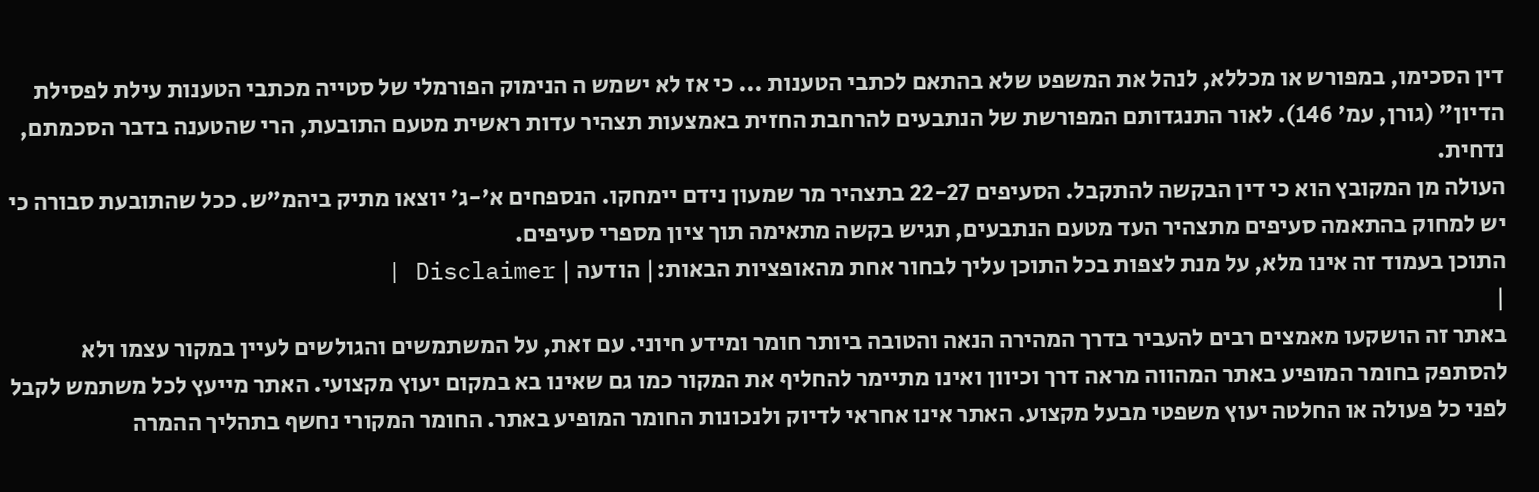דין הסכימו, במפורש או מכללא, לנהל את המשפט שלא בהתאם לכתבי הטענות ... כי אז לא ישמש ה הנימוק הפורמלי של סטייה מכתבי הטענות עילת לפסילת הדיון" (גורן, עמ' 146). לאור התנגדותם המפורשת של הנתבעים להרחבת החזית באמצעות תצהיר עדות ראשית מטעם התובעת, הרי שהטענה בדבר הסכמתם, נדחית.
העולה מן המקובץ הוא כי דין הבקשה להתקבל. הסעיפים 22-27 בתצהיר מר שמעון נידם יימחקו. הנספחים א'-ג' יוצאו מתיק ביהמ"ש. ככל שהתובעת סבורה כי יש למחוק בהתאמה סעיפים מתצהיר העד מטעם הנתבעים, תגיש בקשה מתאימה תוך ציון מספרי סעיפים.
התוכן בעמוד זה אינו מלא, על מנת לצפות בכל התוכן עליך לבחור אחת מהאופציות הבאות:| הודעה | Disclaimer |
|
באתר זה הושקעו מאמצים רבים להעביר בדרך המהירה הנאה והטובה ביותר חומר ומידע חיוני. עם זאת, על המשתמשים והגולשים לעיין במקור עצמו ולא להסתפק בחומר המופיע באתר המהווה מראה דרך וכיוון ואינו מתיימר להחליף את המקור כמו גם שאינו בא במקום יעוץ מקצועי. האתר מייעץ לכל משתמש לקבל לפני כל פעולה או החלטה יעוץ משפטי מבעל מקצוע. האתר אינו אחראי לדיוק ולנכונות החומר המופיע באתר. החומר המקורי נחשף בתהליך ההמרה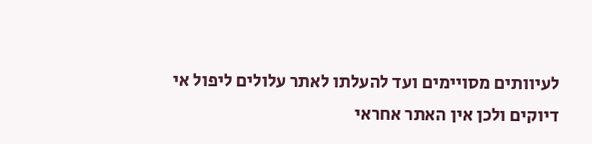לעיוותים מסויימים ועד להעלתו לאתר עלולים ליפול אי דיוקים ולכן אין האתר אחראי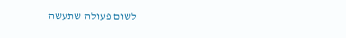לשום פעולה שתעשה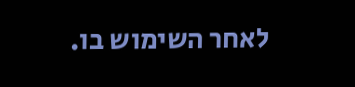לאחר השימוש בו.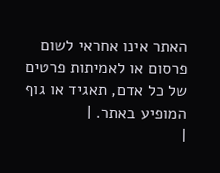האתר אינו אחראי לשום פרסום או לאמיתות פרטים של כל אדם, תאגיד או גוף המופיע באתר. |
|